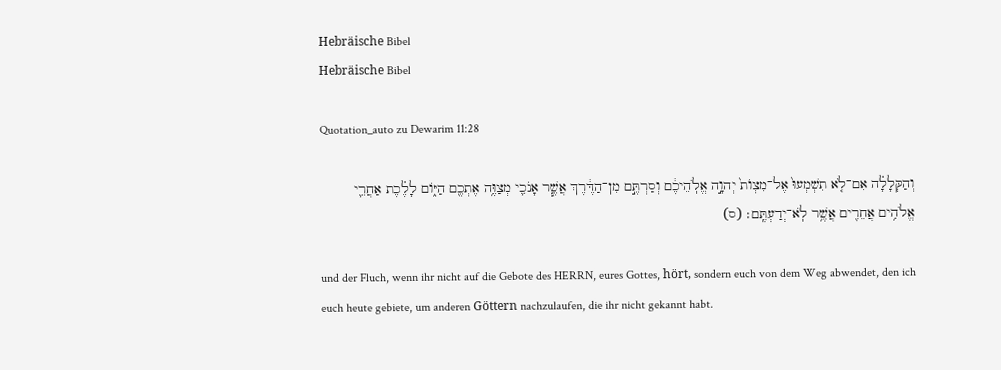Hebräische Bibel
Hebräische Bibel

Quotation_auto zu Dewarim 11:28

וְהַקְּלָלָ֗ה אִם־לֹ֤א תִשְׁמְעוּ֙ אֶל־מִצְוֺת֙ יְהוָ֣ה אֱלֹֽהֵיכֶ֔ם וְסַרְתֶּ֣ם מִן־הַדֶּ֔רֶךְ אֲשֶׁ֧ר אָנֹכִ֛י מְצַוֶּ֥ה אֶתְכֶ֖ם הַיּ֑וֹם לָלֶ֗כֶת אַחֲרֵ֛י אֱלֹהִ֥ים אֲחֵרִ֖ים אֲשֶׁ֥ר לֹֽא־יְדַעְתֶּֽם׃ (ס)

und der Fluch, wenn ihr nicht auf die Gebote des HERRN, eures Gottes, hört, sondern euch von dem Weg abwendet, den ich euch heute gebiete, um anderen Göttern nachzulaufen, die ihr nicht gekannt habt.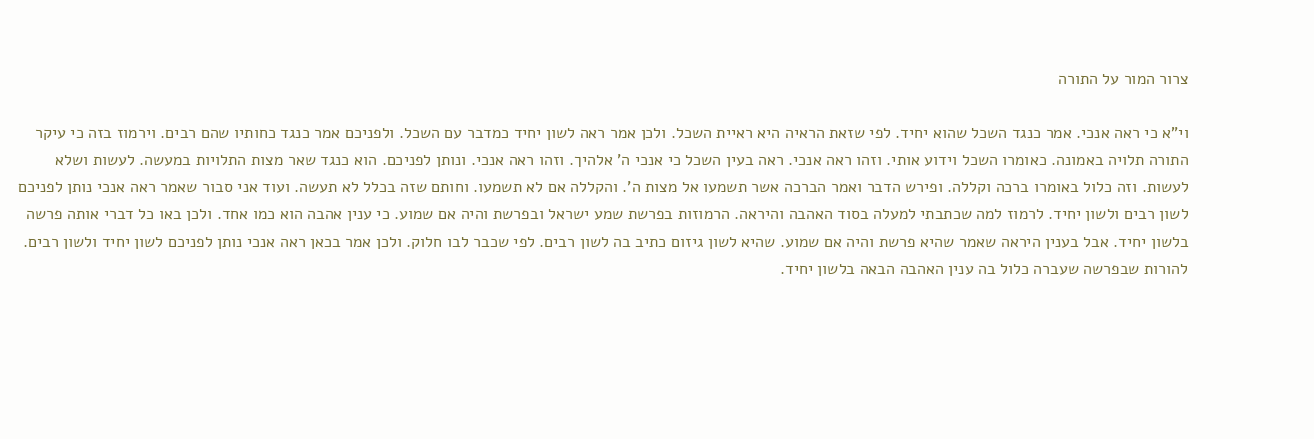צרור המור על התורה

וי"א כי ראה אנכי. אמר כנגד השכל שהוא יחיד. לפי שזאת הראיה היא ראיית השכל. ולכן אמר ראה לשון יחיד כמדבר עם השכל. ולפניכם אמר כנגד כחותיו שהם רבים. וירמוז בזה כי עיקר התורה תלויה באמונה. כאומרו השכל וידוע אותי. וזהו ראה אנכי. ראה בעין השכל כי אנכי ה' אלהיך. וזהו ראה אנכי. ונותן לפניכם. הוא כנגד שאר מצות התלויות במעשה. לעשות ושלא לעשות. וזה כלול באומרו ברכה וקללה. ופירש הדבר ואמר הברכה אשר תשמעו אל מצות ה'. והקללה אם לא תשמעו. וחותם שזה בכלל לא תעשה. ועוד אני סבור שאמר ראה אנכי נותן לפניכם לשון רבים ולשון יחיד. לרמוז למה שכתבתי למעלה בסוד האהבה והיראה. הרמוזות בפרשת שמע ישראל ובפרשת והיה אם שמוע. כי ענין אהבה הוא כמו אחד. ולכן באו כל דברי אותה פרשה בלשון יחיד. אבל בענין היראה שאמר שהיא פרשת והיה אם שמוע. שהיא לשון גיזום כתיב בה לשון רבים. לפי שכבר לבו חלוק. ולכן אמר בכאן ראה אנכי נותן לפניכם לשון יחיד ולשון רבים. להורות שבפרשה שעברה כלול בה ענין האהבה הבאה בלשון יחיד.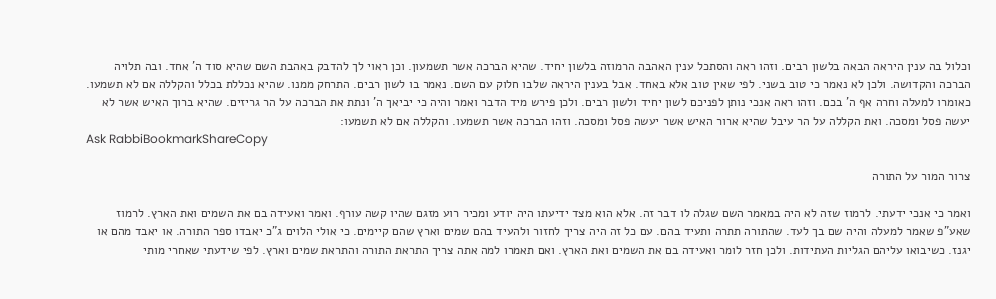וכלול בה ענין היראה הבאה בלשון רבים. וזהו ראה והסתכל ענין האהבה הרמוזה בלשון יחיד. שהיא הברכה אשר תשמעון. וכן ראוי לך להדבק באהבת השם שהיא סוד ה' אחד. ובה תלויה הברכה והקדושה. ולכן לא נאמר כי טוב בשני. לפי שאין טוב אלא באחד. אבל בענין היראה שלבו חלוק עם השם. נאמר בו לשון רבים. התרחק ממנו. שהיא נכללת בכלל והקללה אם לא תשמעו. כאומרו למעלה וחרה אף ה' בכם. וזהו ראה אנכי נותן לפניכם לשון יחיד ולשון רבים. ולכן פירש מיד הדבר ואמר והיה כי יביאך ה' ונתת את הברכה על הר גריזים. שהיא ברוך האיש אשר לא יעשה פסל ומסכה. ואת הקללה על הר עיבל שהיא ארור האיש אשר יעשה פסל ומסכה. וזהו הברכה אשר תשמעו. והקללה אם לא תשמעו:
Ask RabbiBookmarkShareCopy

צרור המור על התורה

ואמר כי אנכי ידעתי. לרמוז שזה לא היה במאמר השם שגלה לו דבר זה. אלא הוא מצד ידיעתו היה יודע ומכיר רוע מזגם שהיו קשה עורף. ואמר ואעידה בם את השמים ואת הארץ. לרמוז שאע"פ שאמר למעלה והיה שם בך לעד. שהתורה תתרה ותעיד בהם. עם כל זה היה צריך לחזור ולהעיד בהם שמים וארץ שהם קיימים. כי אולי הלוים ג"כ יאבדו ספר התורה. או יאבד מהם או יגנז. כשיבואו עליהם הגליות העתידות. ולכן חזר לומר ואעידה בם את השמים ואת הארץ. ואם תאמרו למה אתה צריך התראת התורה והתראת שמים וארץ. לפי שידעתי שאחרי מותי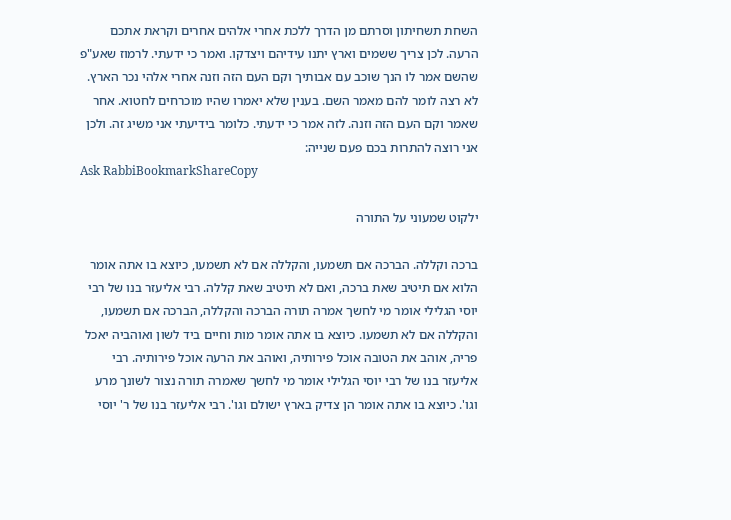השחת תשחיתון וסרתם מן הדרך ללכת אחרי אלהים אחרים וקראת אתכם הרעה. לכן צריך ששמים וארץ יתנו עידיהם ויצדקו. ואמר כי ידעתי. לרמוז שאע"פ שהשם אמר לו הנך שוכב עם אבותיך וקם העם הזה וזנה אחרי אלהי נכר הארץ. לא רצה לומר להם מאמר השם. בענין שלא יאמרו שהיו מוכרחים לחטוא. אחר שאמר וקם העם הזה וזנה. לזה אמר כי ידעתי. כלומר בידיעתי אני משיג זה. ולכן אני רוצה להתרות בכם פעם שנייה:
Ask RabbiBookmarkShareCopy

ילקוט שמעוני על התורה

ברכה וקללה. הברכה אם תשמעו, והקללה אם לא תשמעו, כיוצא בו אתה אומר הלוא אם תיטיב שאת ברכה, ואם לא תיטיב שאת קללה. רבי אליעזר בנו של רבי יוסי הגלילי אומר מי לחשך אמרה תורה הברכה והקללה, הברכה אם תשמעו, והקללה אם לא תשמעו. כיוצא בו אתה אומר מות וחיים ביד לשון ואוהביה יאכל פריה, אוהב את הטובה אוכל פירותיה, ואוהב את הרעה אוכל פירותיה. רבי אליעזר בנו של רבי יוסי הגלילי אומר מי לחשך שאמרה תורה נצור לשונך מרע וגו'. כיוצא בו אתה אומר הן צדיק בארץ ישולם וגו'. רבי אליעזר בנו של ר' יוסי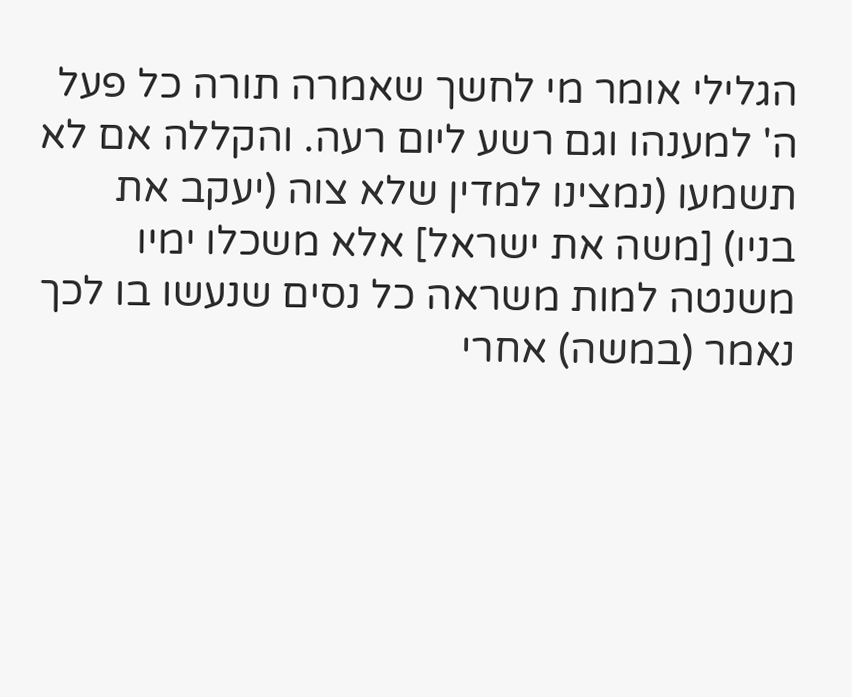הגלילי אומר מי לחשך שאמרה תורה כל פעל ה' למענהו וגם רשע ליום רעה. והקללה אם לא תשמעו (נמצינו למדין שלא צוה (יעקב את בניו) [משה את ישראל] אלא משכלו ימיו משנטה למות משראה כל נסים שנעשו בו לכך נאמר (במשה) אחרי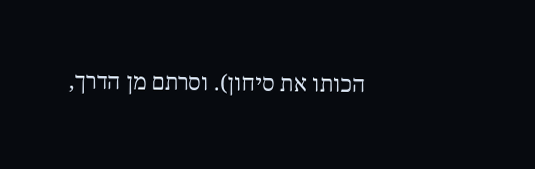הכותו את סיחון). וסרתם מן הדרך,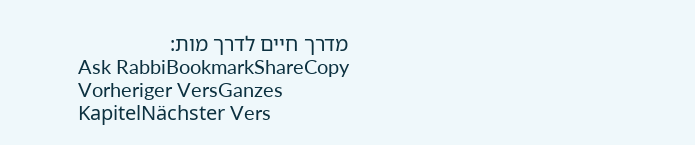מדרך חיים לדרך מות:
Ask RabbiBookmarkShareCopy
Vorheriger VersGanzes KapitelNächster Vers